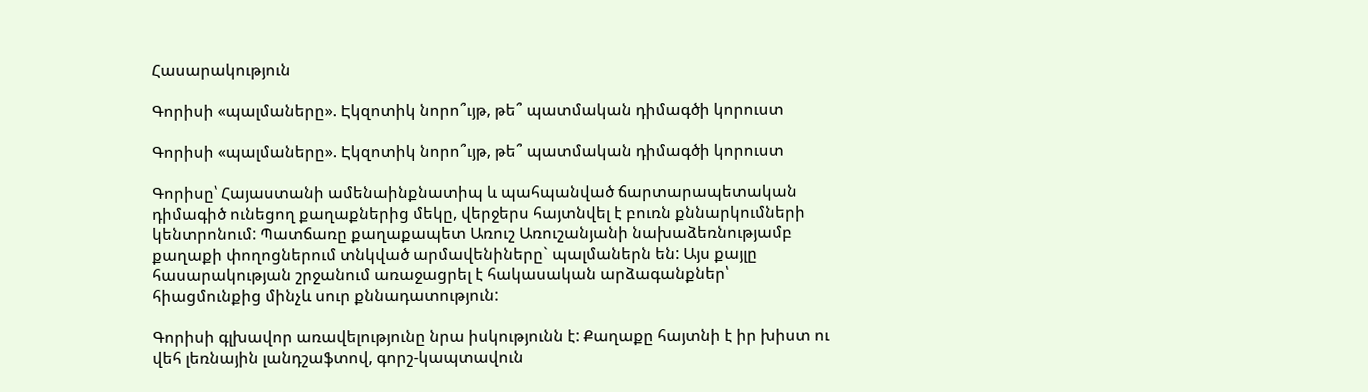Հասարակություն

Գորիսի «պալմաները». Էկզոտիկ նորո՞ւյթ, թե՞ պատմական դիմագծի կորուստ

Գորիսի «պալմաները». Էկզոտիկ նորո՞ւյթ, թե՞ պատմական դիմագծի կորուստ

Գորիսը՝ Հայաստանի ամենաինքնատիպ և պահպանված ճարտարապետական դիմագիծ ունեցող քաղաքներից մեկը, վերջերս հայտնվել է բուռն քննարկումների կենտրոնում: Պատճառը քաղաքապետ Առուշ Առուշանյանի նախաձեռնությամբ քաղաքի փողոցներում տնկված արմավենիները` պալմաներն են: Այս քայլը հասարակության շրջանում առաջացրել է հակասական արձագանքներ՝ հիացմունքից մինչև սուր քննադատություն:

Գորիսի գլխավոր առավելությունը նրա իսկությունն է: Քաղաքը հայտնի է իր խիստ ու վեհ լեռնային լանդշաֆտով, գորշ-կապտավուն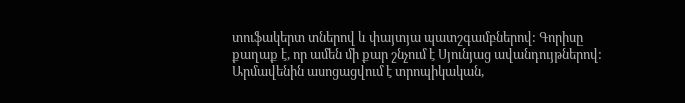տուֆակերտ տներով և փայտյա պատշգամբներով: Գորիսը քաղաք է, որ ամեն մի քար շնչում է Սյունյաց ավանդույթներով:
Արմավենին ասոցացվում է տրոպիկական,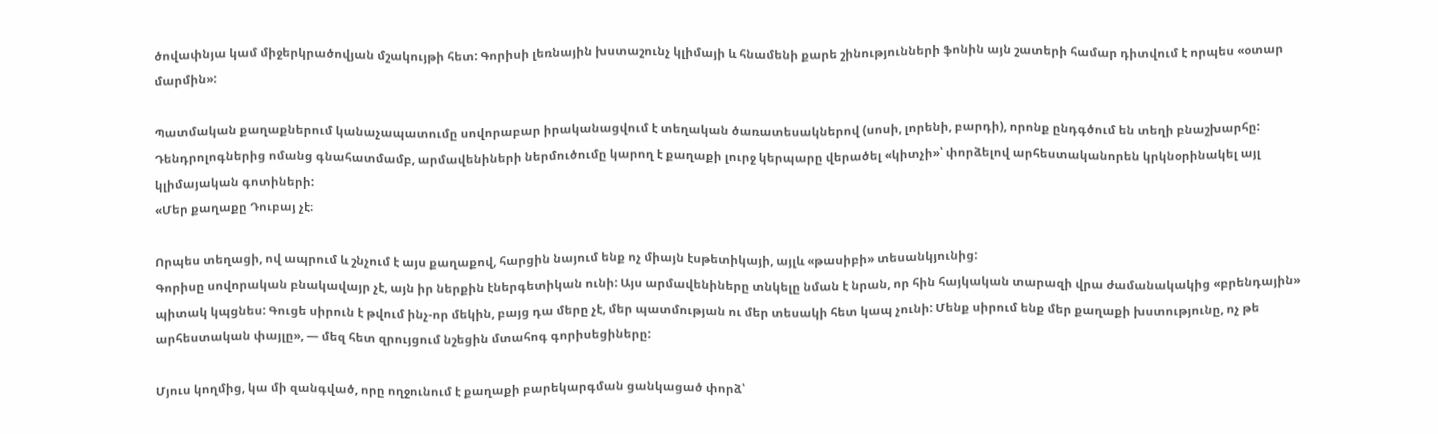ծովափնյա կամ միջերկրածովյան մշակույթի հետ: Գորիսի լեռնային խստաշունչ կլիմայի և հնամենի քարե շինությունների ֆոնին այն շատերի համար դիտվում է որպես «օտար մարմին»:

Պատմական քաղաքներում կանաչապատումը սովորաբար իրականացվում է տեղական ծառատեսակներով (սոսի, լորենի, բարդի), որոնք ընդգծում են տեղի բնաշխարհը: Դենդրոլոգներից ոմանց գնահատմամբ, արմավենիների ներմուծումը կարող է քաղաքի լուրջ կերպարը վերածել «կիտչի»՝ փորձելով արհեստականորեն կրկնօրինակել այլ կլիմայական գոտիների:
«Մեր քաղաքը Դուբայ չէ։

Որպես տեղացի, ով ապրում և շնչում է այս քաղաքով, հարցին նայում ենք ոչ միայն էսթետիկայի, այլև «թասիբի» տեսանկյունից:
Գորիսը սովորական բնակավայր չէ, այն իր ներքին էներգետիկան ունի: Այս արմավենիները տնկելը նման է նրան, որ հին հայկական տարազի վրա ժամանակակից «բրենդային» պիտակ կպցնես: Գուցե սիրուն է թվում ինչ-որ մեկին, բայց դա մերը չէ, մեր պատմության ու մեր տեսակի հետ կապ չունի: Մենք սիրում ենք մեր քաղաքի խստությունը, ոչ թե արհեստական փայլը», — մեզ հետ զրույցում նշեցին մտահոգ գորիսեցիները:

Մյուս կողմից, կա մի զանգված, որը ողջունում է քաղաքի բարեկարգման ցանկացած փորձ՝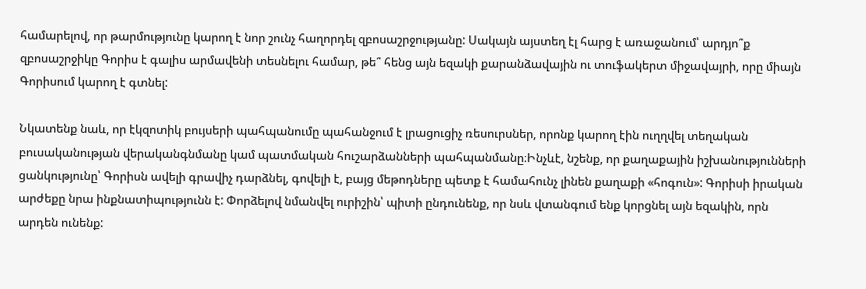համարելով, որ թարմությունը կարող է նոր շունչ հաղորդել զբոսաշրջությանը: Սակայն այստեղ էլ հարց է առաջանում՝ արդյո՞ք զբոսաշրջիկը Գորիս է գալիս արմավենի տեսնելու համար, թե՞ հենց այն եզակի քարանձավային ու տուֆակերտ միջավայրի, որը միայն Գորիսում կարող է գտնել:

Նկատենք նաև, որ էկզոտիկ բույսերի պահպանումը պահանջում է լրացուցիչ ռեսուրսներ, որոնք կարող էին ուղղվել տեղական բուսականության վերականգնմանը կամ պատմական հուշարձանների պահպանմանը։Ինչևէ, նշենք, որ քաղաքային իշխանությունների ցանկությունը՝ Գորիսն ավելի գրավիչ դարձնել, գովելի է, բայց մեթոդները պետք է համահունչ լինեն քաղաքի «հոգուն»: Գորիսի իրական արժեքը նրա ինքնատիպությունն է: Փորձելով նմանվել ուրիշին՝ պիտի ընդունենք, որ նսև վտանգում ենք կորցնել այն եզակին, որն արդեն ունենք: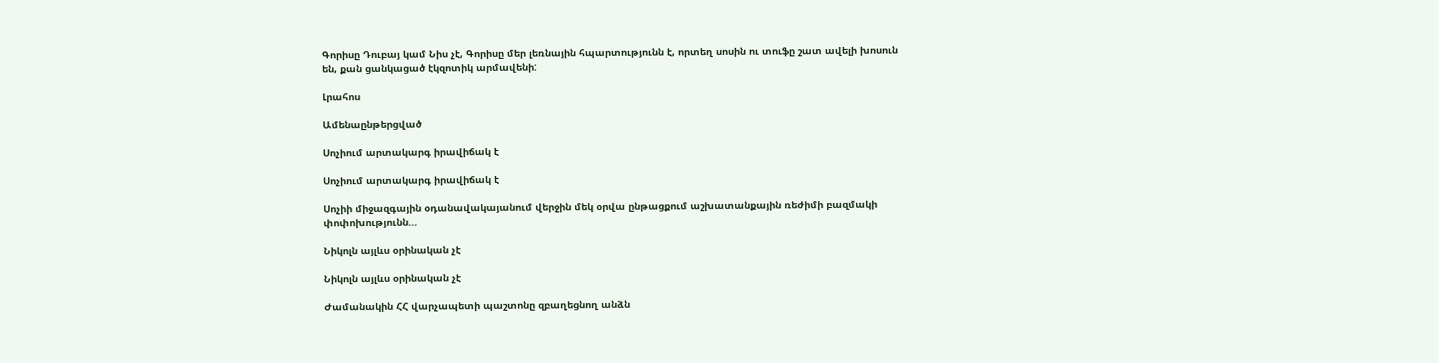Գորիսը Դուբայ կամ Նիս չէ, Գորիսը մեր լեռնային հպարտությունն է, որտեղ սոսին ու տուֆը շատ ավելի խոսուն են, քան ցանկացած էկզոտիկ արմավենի:

Լրահոս

Ամենաընթերցված

Սոչիում արտակարգ իրավիճակ է

Սոչիում արտակարգ իրավիճակ է

Սոչիի միջազգային օդանավակայանում վերջին մեկ օրվա ընթացքում աշխատանքային ռեժիմի բազմակի փոփոխությունն...

Նիկոլն այլևս օրինական չէ

Նիկոլն այլևս օրինական չէ

Ժամանակին ՀՀ վարչապետի պաշտոնը զբաղեցնող անձն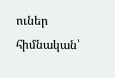ուներ հիմնական՝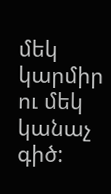մեկ կարմիր ու մեկ կանաչ գիծ: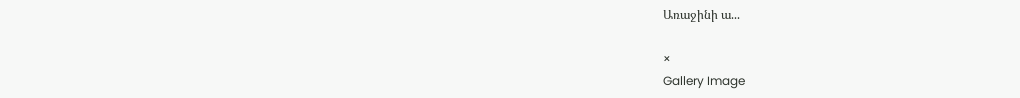Առաջինի ա...

×
Gallery Image